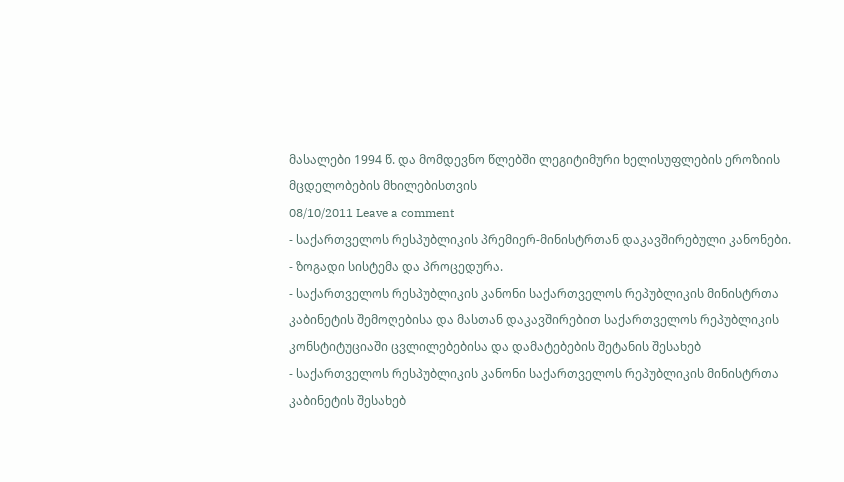მასალები 1994 წ. და მომდევნო წლებში ლეგიტიმური ხელისუფლების ეროზიის მცდელობების მხილებისთვის
08/10/2011 Leave a comment
- საქართველოს რესპუბლიკის პრემიერ-მინისტრთან დაკავშირებული კანონები.
- ზოგადი სისტემა და პროცედურა.
- საქართველოს რესპუბლიკის კანონი საქართველოს რეპუბლიკის მინისტრთა კაბინეტის შემოღებისა და მასთან დაკავშირებით საქართველოს რეპუბლიკის კონსტიტუციაში ცვლილებებისა და დამატებების შეტანის შესახებ
- საქართველოს რესპუბლიკის კანონი საქართველოს რეპუბლიკის მინისტრთა კაბინეტის შესახებ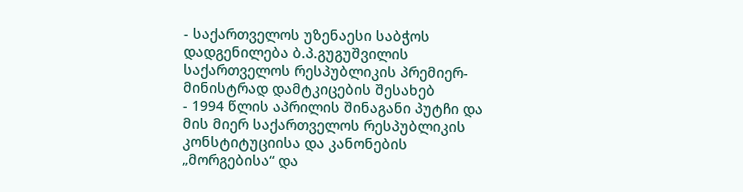- საქართველოს უზენაესი საბჭოს დადგენილება ბ.პ.გუგუშვილის საქართველოს რესპუბლიკის პრემიერ-მინისტრად დამტკიცების შესახებ
- 1994 წლის აპრილის შინაგანი პუტჩი და მის მიერ საქართველოს რესპუბლიკის კონსტიტუციისა და კანონების „მორგებისა“ და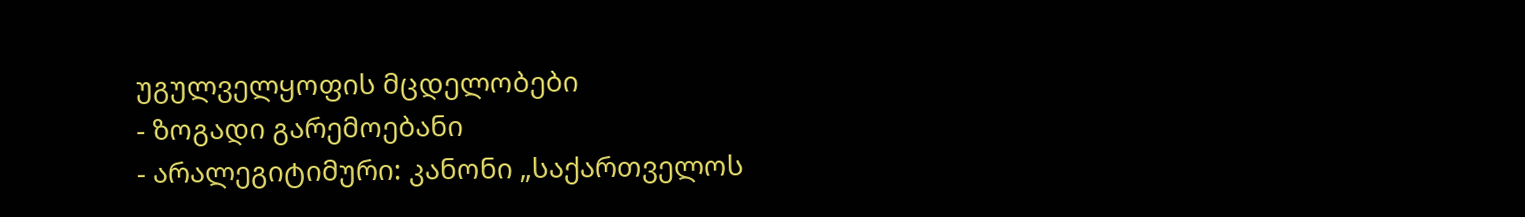უგულველყოფის მცდელობები
- ზოგადი გარემოებანი
- არალეგიტიმური: კანონი „საქართველოს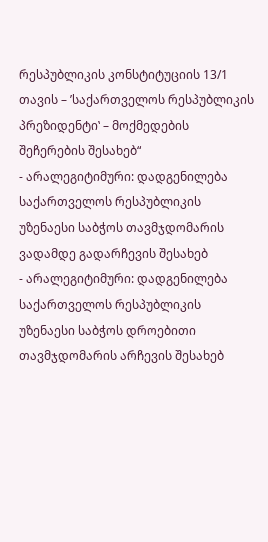რესპუბლიკის კონსტიტუციის 13/1 თავის – ’საქართველოს რესპუბლიკის პრეზიდენტი‛ – მოქმედების შეჩერების შესახებ“
- არალეგიტიმური: დადგენილება საქართველოს რესპუბლიკის უზენაესი საბჭოს თავმჯდომარის ვადამდე გადარჩევის შესახებ
- არალეგიტიმური: დადგენილება საქართველოს რესპუბლიკის უზენაესი საბჭოს დროებითი თავმჯდომარის არჩევის შესახებ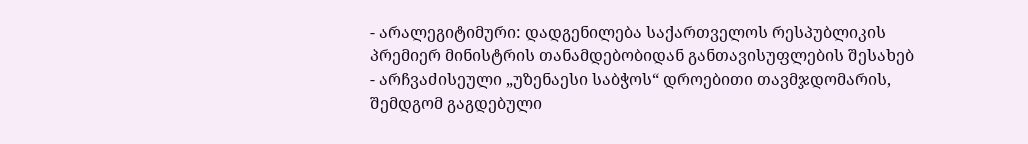- არალეგიტიმური: დადგენილება საქართველოს რესპუბლიკის პრემიერ მინისტრის თანამდებობიდან განთავისუფლების შესახებ
- არჩვაძისეული „უზენაესი საბჭოს“ დროებითი თავმჯდომარის, შემდგომ გაგდებული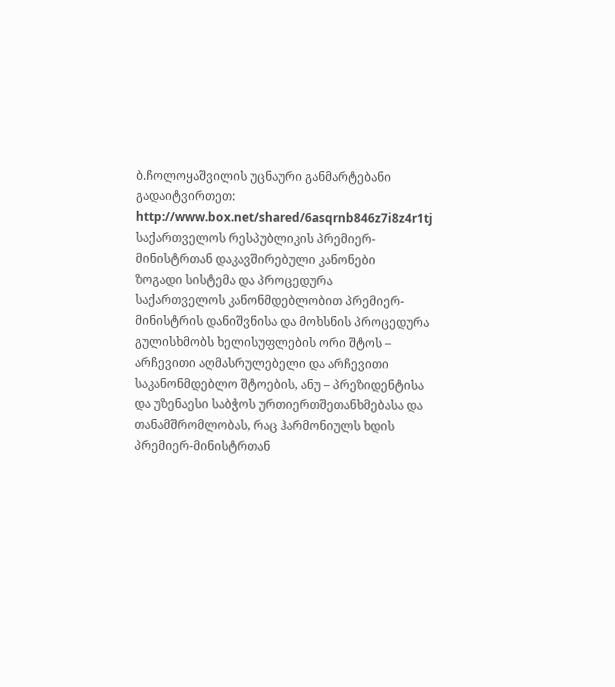ბ.ჩოლოყაშვილის უცნაური განმარტებანი
გადაიტვირთეთ:
http://www.box.net/shared/6asqrnb846z7i8z4r1tj
საქართველოს რესპუბლიკის პრემიერ-მინისტრთან დაკავშირებული კანონები
ზოგადი სისტემა და პროცედურა
საქართველოს კანონმდებლობით პრემიერ-მინისტრის დანიშვნისა და მოხსნის პროცედურა გულისხმობს ხელისუფლების ორი შტოს – არჩევითი აღმასრულებელი და არჩევითი საკანონმდებლო შტოების, ანუ – პრეზიდენტისა და უზენაესი საბჭოს ურთიერთშეთანხმებასა და თანამშრომლობას, რაც ჰარმონიულს ხდის პრემიერ-მინისტრთან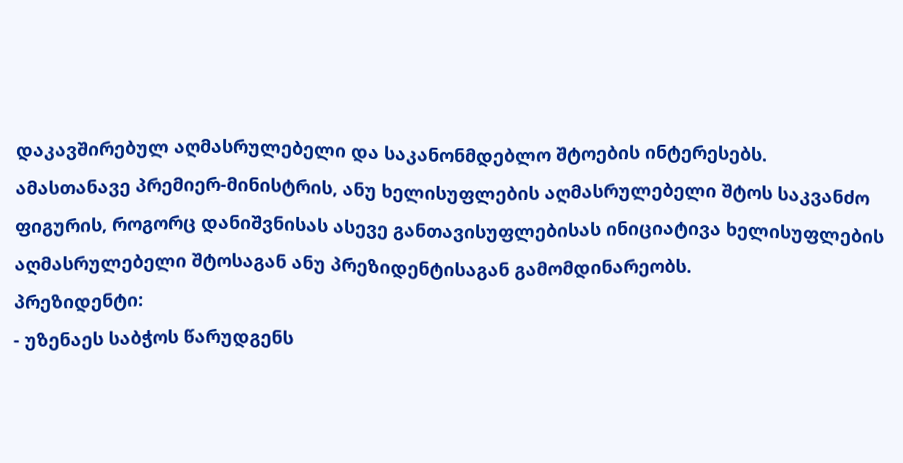დაკავშირებულ აღმასრულებელი და საკანონმდებლო შტოების ინტერესებს.
ამასთანავე პრემიერ-მინისტრის, ანუ ხელისუფლების აღმასრულებელი შტოს საკვანძო ფიგურის, როგორც დანიშვნისას ასევე განთავისუფლებისას ინიციატივა ხელისუფლების აღმასრულებელი შტოსაგან ანუ პრეზიდენტისაგან გამომდინარეობს.
პრეზიდენტი:
- უზენაეს საბჭოს წარუდგენს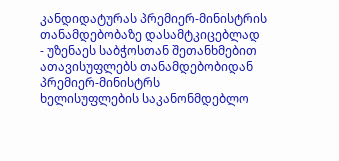კანდიდატურას პრემიერ-მინისტრის თანამდებობაზე დასამტკიცებლად
- უზენაეს საბჭოსთან შეთანხმებით ათავისუფლებს თანამდებობიდან პრემიერ-მინისტრს
ხელისუფლების საკანონმდებლო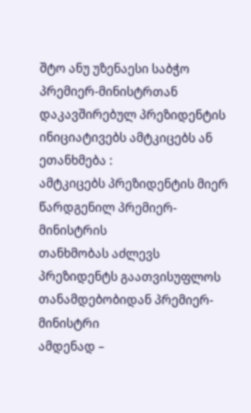შტო ანუ უზენაესი საბჭო პრემიერ-მინისტრთან დაკავშირებულ პრეზიდენტის ინიციატივებს ამტკიცებს ან ეთანხმება :
ამტკიცებს პრეზიდენტის მიერ წარდგენილ პრემიერ-მინისტრის
თანხმობას აძლევს პრეზიდენტს გაათვისუფლოს თანამდებობიდან პრემიერ-მინისტრი
ამდენად –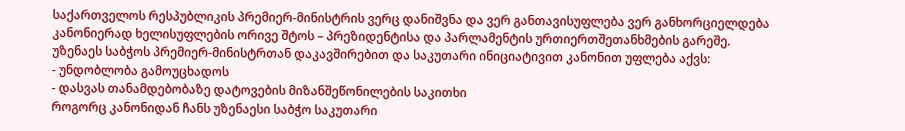საქართველოს რესპუბლიკის პრემიერ-მინისტრის ვერც დანიშვნა და ვერ განთავისუფლება ვერ განხორციელდება კანონიერად ხელისუფლების ორივე შტოს – პრეზიდენტისა და პარლამენტის ურთიერთშეთანხმების გარეშე.
უზენაეს საბჭოს პრემიერ-მინისტრთან დაკავშირებით და საკუთარი ინიციატივით კანონით უფლება აქვს:
- უნდობლობა გამოუცხადოს
- დასვას თანამდებობაზე დატოვების მიზანშეწონილების საკითხი
როგორც კანონიდან ჩანს უზენაესი საბჭო საკუთარი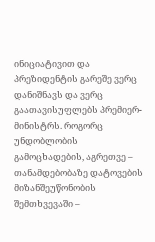ინიციატივით და პრეზიდენტის გარეშე ვერც დანიშნავს და ვერც გაათავისუფლებს პრემიერ-მინისტრს. როგორც უნდობლობის გამოცხადების, აგრეთვე – თანამდებობაზე დატოვების მიზანშეუწონობის შემთხვევაში –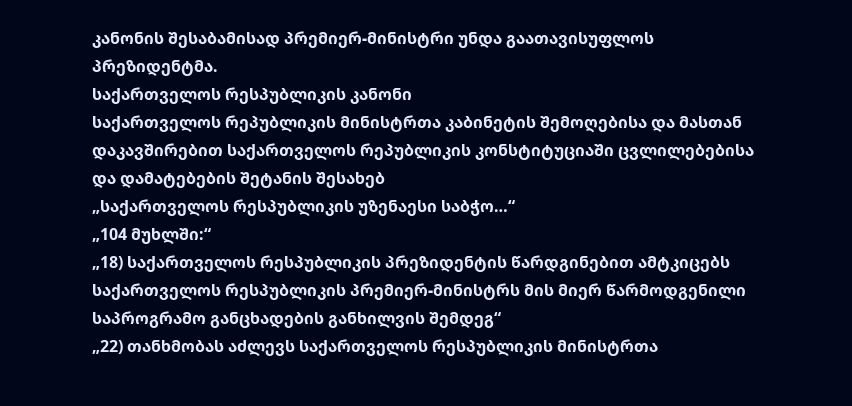კანონის შესაბამისად პრემიერ-მინისტრი უნდა გაათავისუფლოს პრეზიდენტმა.
საქართველოს რესპუბლიკის კანონი
საქართველოს რეპუბლიკის მინისტრთა კაბინეტის შემოღებისა და მასთან დაკავშირებით საქართველოს რეპუბლიკის კონსტიტუციაში ცვლილებებისა და დამატებების შეტანის შესახებ
„საქართველოს რესპუბლიკის უზენაესი საბჭო…“
„104 მუხლში:“
„18) საქართველოს რესპუბლიკის პრეზიდენტის წარდგინებით ამტკიცებს საქართველოს რესპუბლიკის პრემიერ-მინისტრს მის მიერ წარმოდგენილი საპროგრამო განცხადების განხილვის შემდეგ“
„22) თანხმობას აძლევს საქართველოს რესპუბლიკის მინისტრთა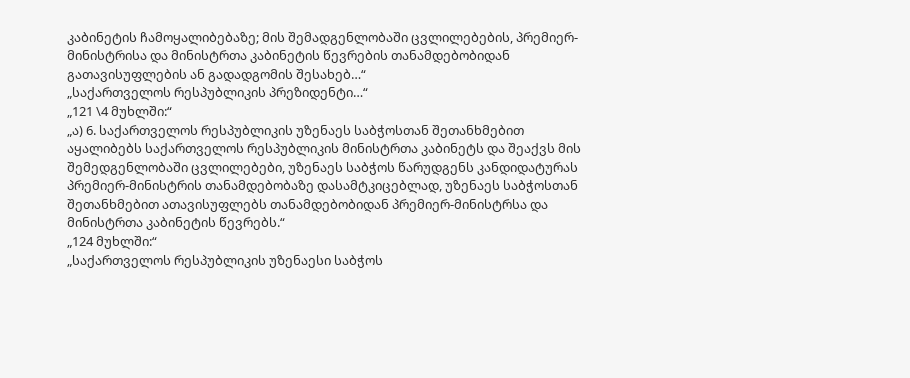კაბინეტის ჩამოყალიბებაზე; მის შემადგენლობაში ცვლილებების, პრემიერ-მინისტრისა და მინისტრთა კაბინეტის წევრების თანამდებობიდან გათავისუფლების ან გადადგომის შესახებ…“
„საქართველოს რესპუბლიკის პრეზიდენტი…“
„121 \4 მუხლში:“
„ა) 6. საქართველოს რესპუბლიკის უზენაეს საბჭოსთან შეთანხმებით აყალიბებს საქართველოს რესპუბლიკის მინისტრთა კაბინეტს და შეაქვს მის შემედგენლობაში ცვლილებები, უზენაეს საბჭოს წარუდგენს კანდიდატურას პრემიერ-მინისტრის თანამდებობაზე დასამტკიცებლად, უზენაეს საბჭოსთან შეთანხმებით ათავისუფლებს თანამდებობიდან პრემიერ-მინისტრსა და მინისტრთა კაბინეტის წევრებს.“
„124 მუხლში:“
„საქართველოს რესპუბლიკის უზენაესი საბჭოს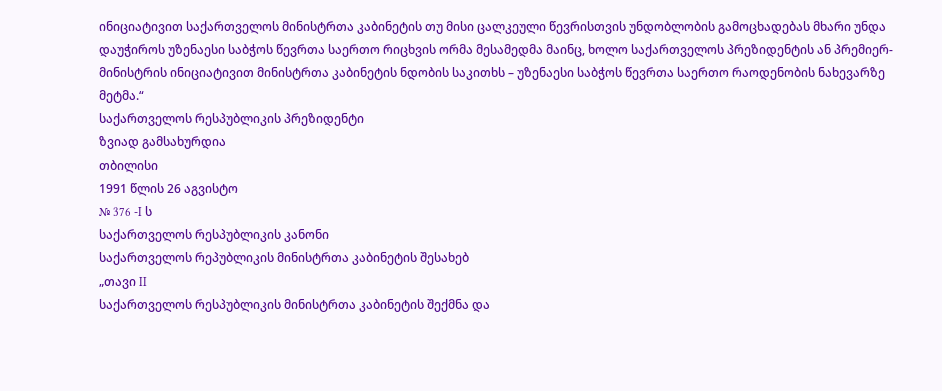ინიციატივით საქართველოს მინისტრთა კაბინეტის თუ მისი ცალკეული წევრისთვის უნდობლობის გამოცხადებას მხარი უნდა დაუჭიროს უზენაესი საბჭოს წევრთა საერთო რიცხვის ორმა მესამედმა მაინც, ხოლო საქართველოს პრეზიდენტის ან პრემიერ-მინისტრის ინიციატივით მინისტრთა კაბინეტის ნდობის საკითხს – უზენაესი საბჭოს წევრთა საერთო რაოდენობის ნახევარზე მეტმა.“
საქართველოს რესპუბლიკის პრეზიდენტი
ზვიად გამსახურდია
თბილისი
1991 წლის 26 აგვისტო
№ 376 -I ს
საქართველოს რესპუბლიკის კანონი
საქართველოს რეპუბლიკის მინისტრთა კაბინეტის შესახებ
„თავი II
საქართველოს რესპუბლიკის მინისტრთა კაბინეტის შექმნა და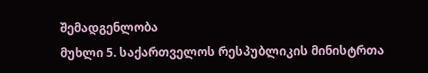შემადგენლობა
მუხლი 5. საქართველოს რესპუბლიკის მინისტრთა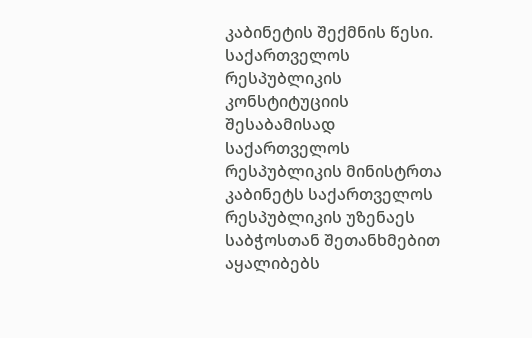კაბინეტის შექმნის წესი.
საქართველოს რესპუბლიკის კონსტიტუციის შესაბამისად საქართველოს რესპუბლიკის მინისტრთა კაბინეტს საქართველოს რესპუბლიკის უზენაეს საბჭოსთან შეთანხმებით აყალიბებს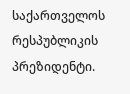საქართველოს რესპუბლიკის პრეზიდენტი.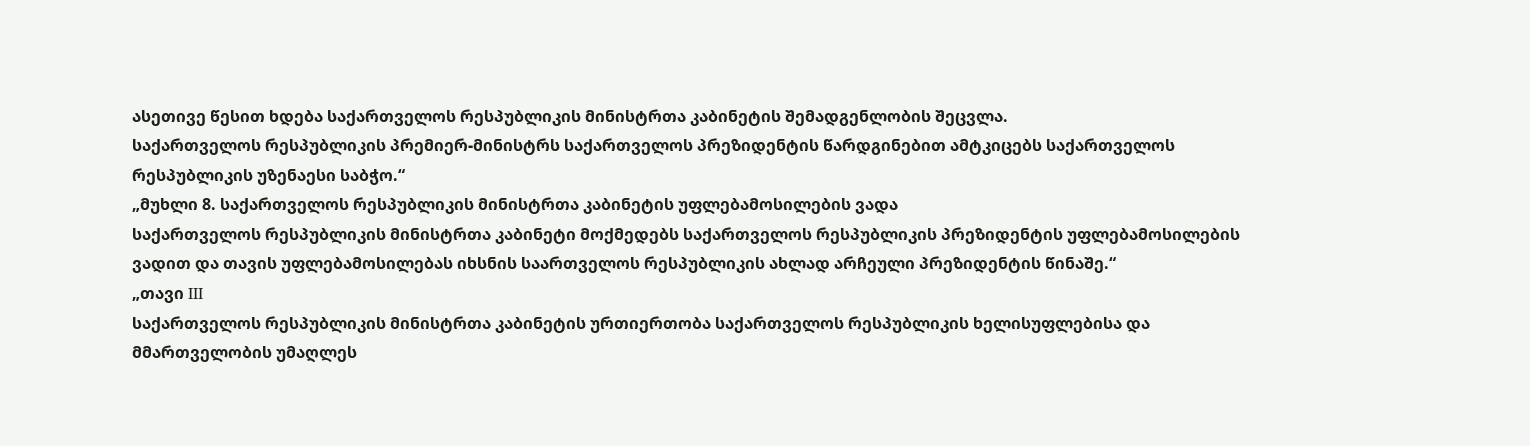ასეთივე წესით ხდება საქართველოს რესპუბლიკის მინისტრთა კაბინეტის შემადგენლობის შეცვლა.
საქართველოს რესპუბლიკის პრემიერ-მინისტრს საქართველოს პრეზიდენტის წარდგინებით ამტკიცებს საქართველოს რესპუბლიკის უზენაესი საბჭო.“
„მუხლი 8. საქართველოს რესპუბლიკის მინისტრთა კაბინეტის უფლებამოსილების ვადა
საქართველოს რესპუბლიკის მინისტრთა კაბინეტი მოქმედებს საქართველოს რესპუბლიკის პრეზიდენტის უფლებამოსილების ვადით და თავის უფლებამოსილებას იხსნის საართველოს რესპუბლიკის ახლად არჩეული პრეზიდენტის წინაშე.“
„თავი III
საქართველოს რესპუბლიკის მინისტრთა კაბინეტის ურთიერთობა საქართველოს რესპუბლიკის ხელისუფლებისა და მმართველობის უმაღლეს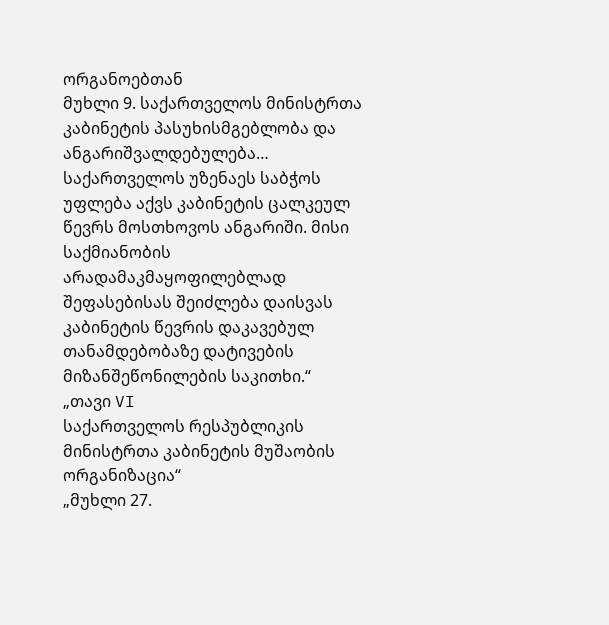ორგანოებთან
მუხლი 9. საქართველოს მინისტრთა კაბინეტის პასუხისმგებლობა და ანგარიშვალდებულება…
საქართველოს უზენაეს საბჭოს უფლება აქვს კაბინეტის ცალკეულ წევრს მოსთხოვოს ანგარიში. მისი საქმიანობის არადამაკმაყოფილებლად შეფასებისას შეიძლება დაისვას კაბინეტის წევრის დაკავებულ თანამდებობაზე დატივების მიზანშეწონილების საკითხი.“
„თავი VI
საქართველოს რესპუბლიკის მინისტრთა კაბინეტის მუშაობის ორგანიზაცია“
„მუხლი 27.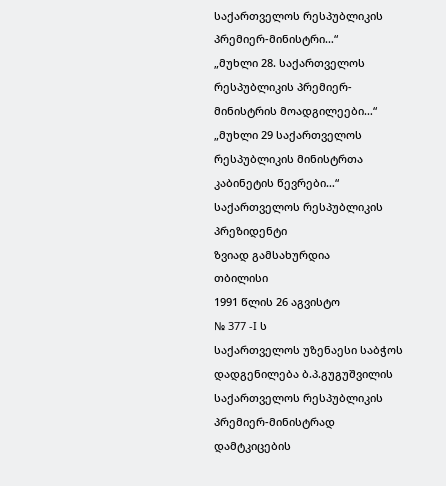საქართველოს რესპუბლიკის პრემიერ-მინისტრი…“
„მუხლი 28. საქართველოს რესპუბლიკის პრემიერ-მინისტრის მოადგილეები…“
„მუხლი 29 საქართველოს რესპუბლიკის მინისტრთა კაბინეტის წევრები…“
საქართველოს რესპუბლიკის პრეზიდენტი
ზვიად გამსახურდია
თბილისი
1991 წლის 26 აგვისტო
№ 377 -I ს
საქართველოს უზენაესი საბჭოს დადგენილება ბ.პ.გუგუშვილის საქართველოს რესპუბლიკის პრემიერ-მინისტრად დამტკიცების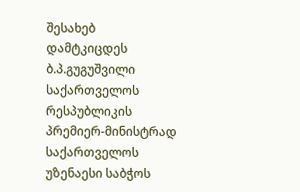შესახებ
დამტკიცდეს ბ.პ.გუგუშვილი საქართველოს რესპუბლიკის პრემიერ-მინისტრად
საქართველოს უზენაესი საბჭოს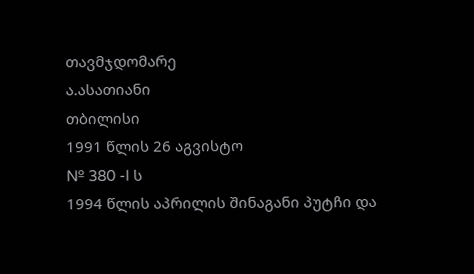თავმჯდომარე
ა.ასათიანი
თბილისი
1991 წლის 26 აგვისტო
№ 380 -I ს
1994 წლის აპრილის შინაგანი პუტჩი და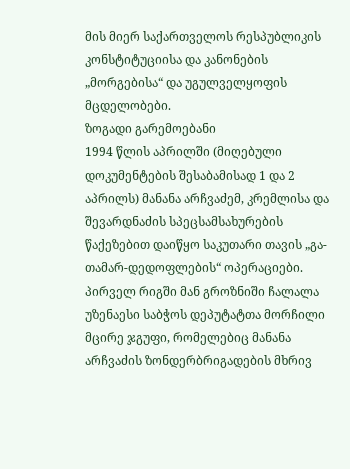მის მიერ საქართველოს რესპუბლიკის კონსტიტუციისა და კანონების „მორგებისა“ და უგულველყოფის მცდელობები.
ზოგადი გარემოებანი
1994 წლის აპრილში (მიღებული დოკუმენტების შესაბამისად 1 და 2 აპრილს) მანანა არჩვაძემ, კრემლისა და შევარდნაძის სპეცსამსახურების წაქეზებით დაიწყო საკუთარი თავის „გა-თამარ-დედოფლების“ ოპერაციები. პირველ რიგში მან გროზნიში ჩალალა უზენაესი საბჭოს დეპუტატთა მორჩილი მცირე ჯგუფი, რომელებიც მანანა არჩვაძის ზონდერბრიგადების მხრივ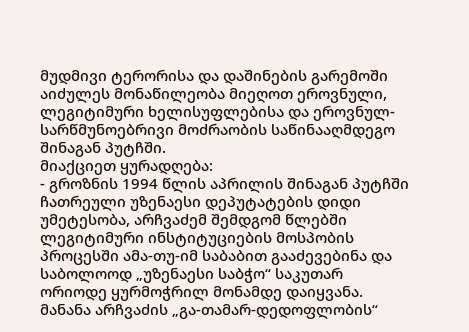მუდმივი ტერორისა და დაშინების გარემოში აიძულეს მონაწილეობა მიეღოთ ეროვნული, ლეგიტიმური ხელისუფლებისა და ეროვნულ-სარწმუნოებრივი მოძრაობის საწინააღმდეგო შინაგან პუტჩში.
მიაქციეთ ყურადღება:
- გროზნის 1994 წლის აპრილის შინაგან პუტჩში ჩათრეული უზენაესი დეპუტატების დიდი უმეტესობა, არჩვაძემ შემდგომ წლებში ლეგიტიმური ინსტიტუციების მოსპობის პროცესში ამა-თუ-იმ საბაბით გააძევებინა და საბოლოოდ „უზენაესი საბჭო“ საკუთარ ორიოდე ყურმოჭრილ მონამდე დაიყვანა.
მანანა არჩვაძის „გა-თამარ-დედოფლობის“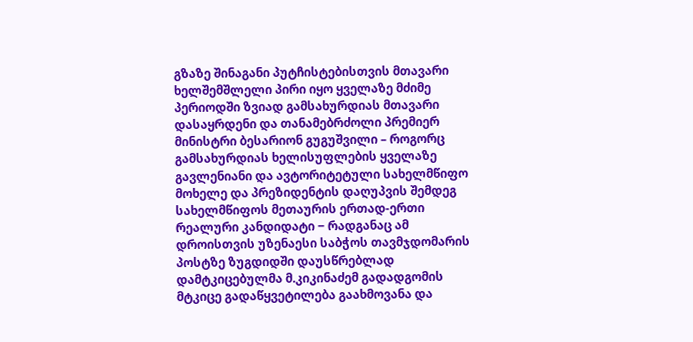გზაზე შინაგანი პუტჩისტებისთვის მთავარი ხელშემშლელი პირი იყო ყველაზე მძიმე პერიოდში ზვიად გამსახურდიას მთავარი დასაყრდენი და თანამებრძოლი პრემიერ მინისტრი ბესარიონ გუგუშვილი – როგორც გამსახურდიას ხელისუფლების ყველაზე გავლენიანი და ავტორიტეტული სახელმწიფო მოხელე და პრეზიდენტის დაღუპვის შემდეგ სახელმწიფოს მეთაურის ერთად-ერთი რეალური კანდიდატი ‒ რადგანაც ამ დროისთვის უზენაესი საბჭოს თავმჯდომარის პოსტზე ზუგდიდში დაუსწრებლად დამტკიცებულმა მ.კიკინაძემ გადადგომის მტკიცე გადაწყვეტილება გაახმოვანა და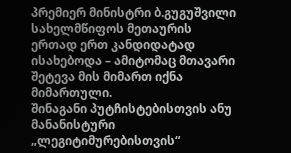პრემიერ მინისტრი ბ.გუგუშვილი სახელმწიფოს მეთაურის ერთად ერთ კანდიდატად ისახებოდა – ამიტომაც მთავარი შეტევა მის მიმართ იქნა მიმართული.
შინაგანი პუტჩისტებისთვის ანუ მანანისტური „ლეგიტიმურებისთვის“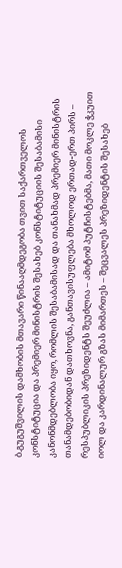ბ.გუგუშვილის დამხობის მთავარი წინააღმდეგობა თვით საქართველოს კონსტიტუცია და პრემიერ მინისტრის შესახებ კონსტიტუციის შესაბამისი კანონმდებლობა იყო, რომლის შესაბამისად და თანახმად პრემიერ მინისტრის თანამდებობიდან დათხოვნა, განთავისუფლება მხოლოდ ერთად-ერთ პირს – რესპუბლიკის პრეზიდენტს შეუძლია – ამიტომ პუტჩისტებმა, მათი მოკლე ჭკუით იოლ და კარდინალურ გზას მიმართეს – შეცვალეს პრეზიდენტის შესახებ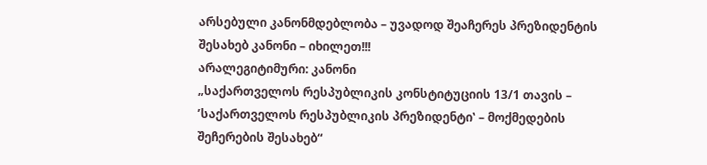არსებული კანონმდებლობა – უვადოდ შეაჩერეს პრეზიდენტის შესახებ კანონი – იხილეთ!!!
არალეგიტიმური: კანონი
„საქართველოს რესპუბლიკის კონსტიტუციის 13/1 თავის – ’საქართველოს რესპუბლიკის პრეზიდენტი‛ – მოქმედების შეჩერების შესახებ“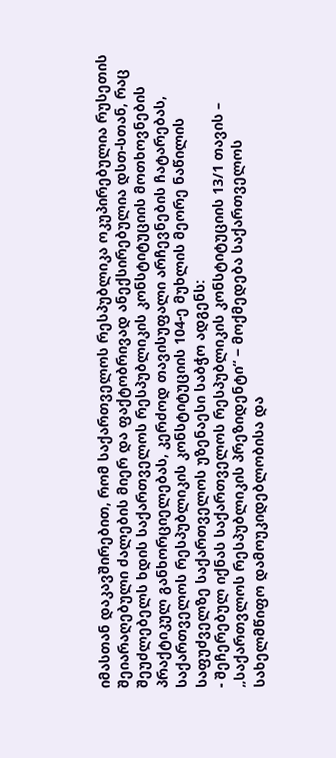იმასთან დაკავშირებით, რომ საქართველოს რესპუბლიკა ოკუპირებულია რუსეთის შეიარაღებული ძალების მიერ და ფაქტობრივად ანექსირებულია დსთ-სთან, რაც შეუძლებელს ხდის საქართველოს რესპუბლიკის კონსტიტუციის მოთხოვნების პრაქტიკულ განხორციელებას, კერძოდ თავისუფალი არჩევნების ჩატარებას, საქართველოს რესპუბლიკის კონსტიტუციის 104-ე მუხლის მეორე ნაწილის საფუძველზე საქართველოს უზენაესი საბჭო ადგენს:
- შეჩერებულ იქნას საქართველოს რესპუბლიკის კონსტიტუციის 13/1 თავის – „საქართვლოს რესპუბლიკის პრეზიდენტი“ ‒ მოქმედება საქართველოს სახელმწიფო დამოუკიდებლობისა და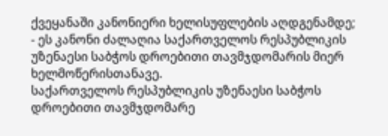ქვეყანაში კანონიერი ხელისუფლების აღდგენამდე;
- ეს კანონი ძალაღია საქართველოს რესპუბლიკის უზენაესი საბჭოს დროებითი თავმჯდომარის მიერ ხელმოწერისთანავე.
საქართველოს რესპუბლიკის უზენაესი საბჭოს დროებითი თავმჯდომარე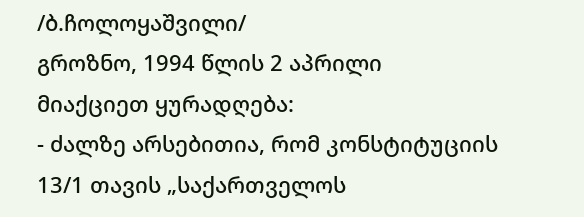/ბ.ჩოლოყაშვილი/
გროზნო, 1994 წლის 2 აპრილი
მიაქციეთ ყურადღება:
- ძალზე არსებითია, რომ კონსტიტუციის 13/1 თავის „საქართველოს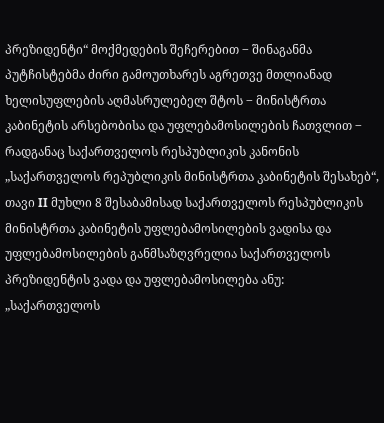პრეზიდენტი“ მოქმედების შეჩერებით ‒ შინაგანმა პუტჩისტებმა ძირი გამოუთხარეს აგრეთვე მთლიანად ხელისუფლების აღმასრულებელ შტოს ‒ მინისტრთა კაბინეტის არსებობისა და უფლებამოსილების ჩათვლით ‒ რადგანაც საქართველოს რესპუბლიკის კანონის „საქართველოს რეპუბლიკის მინისტრთა კაბინეტის შესახებ“, თავი II მუხლი 8 შესაბამისად საქართველოს რესპუბლიკის მინისტრთა კაბინეტის უფლებამოსილების ვადისა და უფლებამოსილების განმსაზღვრელია საქართველოს პრეზიდენტის ვადა და უფლებამოსილება ანუ: „საქართველოს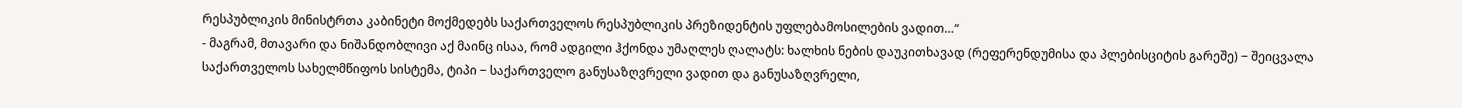რესპუბლიკის მინისტრთა კაბინეტი მოქმედებს საქართველოს რესპუბლიკის პრეზიდენტის უფლებამოსილების ვადით…“
- მაგრამ, მთავარი და ნიშანდობლივი აქ მაინც ისაა, რომ ადგილი ჰქონდა უმაღლეს ღალატს: ხალხის ნების დაუკითხავად (რეფერენდუმისა და პლებისციტის გარეშე) ‒ შეიცვალა საქართველოს სახელმწიფოს სისტემა, ტიპი ‒ საქართველო განუსაზღვრელი ვადით და განუსაზღვრელი,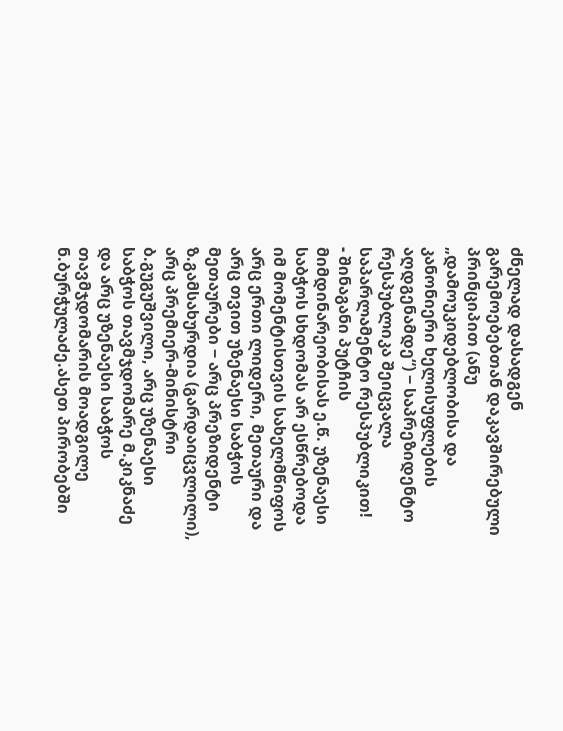ძნელად დასადგენ გარემოებებთან დაკავშირებული პრინციპით (ანუ „დამოუკიდებლობისა და კანონიერი ხელისუფლების აღდგენამდე“) ‒ საპრეზიდენტო რესპუბლიკა შეიცვალა საპარლამენტო რესპუბლიკით!
- შინაგანი პუტჩის მიმდინარეობისას ე.წ. უზენაესი საბჭოს სხდომას არ ესწრებოდა იმ მომენტისთვის სახელმწიფოს არც ერთი ლიდერი, მეთაური და არც თვით უზენაესი საბჭოს მეთაურები ‒ არც პრეზიდენტი ზ.გამსახურდია (გარდაიცვლილი), არც პრემიერ-მინისტრი ბ.გუგუშვილი, არც უზენაესი საბჭოს თავმჯდომარე მ.კიკნაძე და არც უზენაესი საბჭოს თავმჯდომარის მოადგილე ნ.ბურჭულაძე.ასეთ პირობებში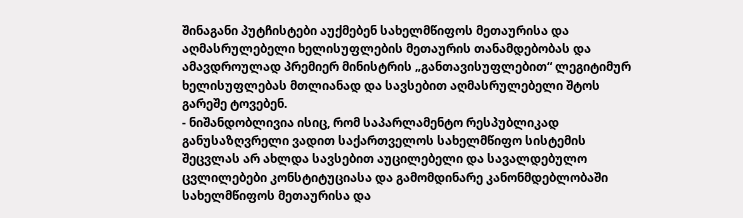შინაგანი პუტჩისტები აუქმებენ სახელმწიფოს მეთაურისა და აღმასრულებელი ხელისუფლების მეთაურის თანამდებობას და ამავდროულად პრემიერ მინისტრის „განთავისუფლებით“ ლეგიტიმურ ხელისუფლებას მთლიანად და სავსებით აღმასრულებელი შტოს გარეშე ტოვებენ.
- ნიშანდობლივია ისიც, რომ საპარლამენტო რესპუბლიკად განუსაზღვრელი ვადით საქართველოს სახელმწიფო სისტემის შეცვლას არ ახლდა სავსებით აუცილებელი და სავალდებულო ცვლილებები კონსტიტუციასა და გამომდინარე კანონმდებლობაში სახელმწიფოს მეთაურისა და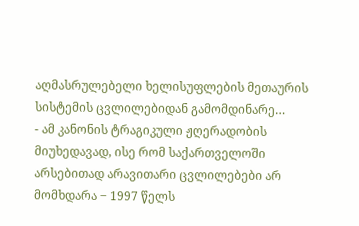აღმასრულებელი ხელისუფლების მეთაურის სისტემის ცვლილებიდან გამომდინარე…
- ამ კანონის ტრაგიკული ჟღერადობის მიუხედავად, ისე რომ საქართველოში არსებითად არავითარი ცვლილებები არ მომხდარა ‒ 1997 წელს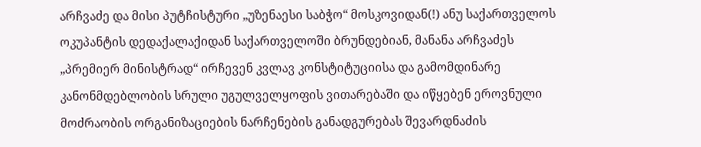არჩვაძე და მისი პუტჩისტური „უზენაესი საბჭო“ მოსკოვიდან(!) ანუ საქართველოს ოკუპანტის დედაქალაქიდან საქართველოში ბრუნდებიან, მანანა არჩვაძეს „პრემიერ მინისტრად“ ირჩევენ კვლავ კონსტიტუციისა და გამომდინარე კანონმდებლობის სრული უგულველყოფის ვითარებაში და იწყებენ ეროვნული მოძრაობის ორგანიზაციების ნარჩენების განადგურებას შევარდნაძის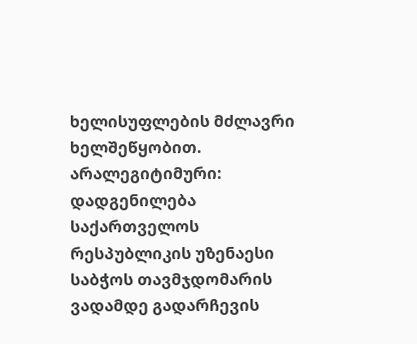ხელისუფლების მძლავრი ხელშეწყობით.
არალეგიტიმური: დადგენილება
საქართველოს რესპუბლიკის უზენაესი საბჭოს თავმჯდომარის ვადამდე გადარჩევის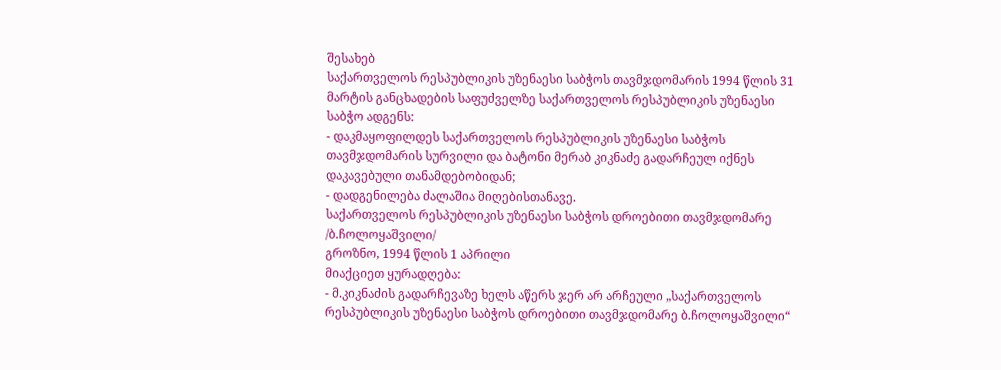შესახებ
საქართველოს რესპუბლიკის უზენაესი საბჭოს თავმჯდომარის 1994 წლის 31 მარტის განცხადების საფუძველზე საქართველოს რესპუბლიკის უზენაესი საბჭო ადგენს:
- დაკმაყოფილდეს საქართველოს რესპუბლიკის უზენაესი საბჭოს თავმჯდომარის სურვილი და ბატონი მერაბ კიკნაძე გადარჩეულ იქნეს დაკავებული თანამდებობიდან;
- დადგენილება ძალაშია მიღებისთანავე.
საქართველოს რესპუბლიკის უზენაესი საბჭოს დროებითი თავმჯდომარე /ბ.ჩოლოყაშვილი/
გროზნო, 1994 წლის 1 აპრილი
მიაქციეთ ყურადღება:
- მ.კიკნაძის გადარჩევაზე ხელს აწერს ჯერ არ არჩეული „საქართველოს რესპუბლიკის უზენაესი საბჭოს დროებითი თავმჯდომარე ბ.ჩოლოყაშვილი“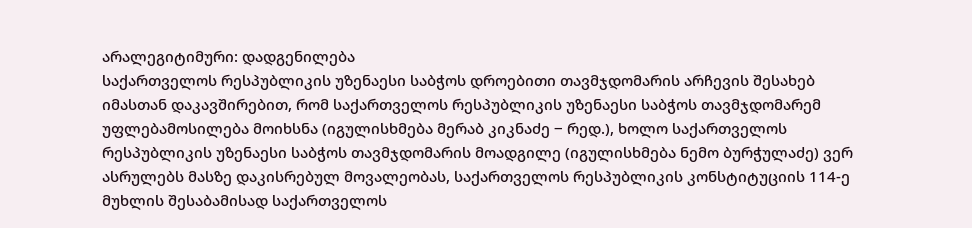არალეგიტიმური: დადგენილება
საქართველოს რესპუბლიკის უზენაესი საბჭოს დროებითი თავმჯდომარის არჩევის შესახებ
იმასთან დაკავშირებით, რომ საქართველოს რესპუბლიკის უზენაესი საბჭოს თავმჯდომარემ უფლებამოსილება მოიხსნა (იგულისხმება მერაბ კიკნაძე ‒ რედ.), ხოლო საქართველოს რესპუბლიკის უზენაესი საბჭოს თავმჯდომარის მოადგილე (იგულისხმება ნემო ბურჭულაძე) ვერ ასრულებს მასზე დაკისრებულ მოვალეობას, საქართველოს რესპუბლიკის კონსტიტუციის 114-ე მუხლის შესაბამისად საქართველოს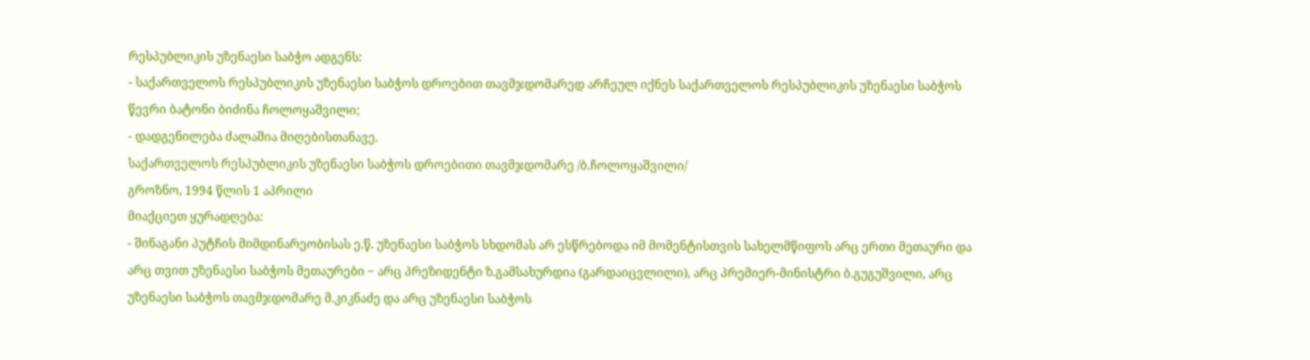რესპუბლიკის უზენაესი საბჭო ადგენს:
- საქართველოს რესპუბლიკის უზენაესი საბჭოს დროებით თავმჯდომარედ არჩეულ იქნეს საქართველოს რესპუბლიკის უზენაესი საბჭოს წევრი ბატონი ბიძინა ჩოლოყაშვილი;
- დადგენილება ძალაშია მიღებისთანავე.
საქართველოს რესპუბლიკის უზენაესი საბჭოს დროებითი თავმჯდომარე /ბ.ჩოლოყაშვილი/
გროზნო, 1994 წლის 1 აპრილი
მიაქციეთ ყურადღება:
- შინაგანი პუტჩის მიმდინარეობისას ე.წ. უზენაესი საბჭოს სხდომას არ ესწრებოდა იმ მომენტისთვის სახელმწიფოს არც ერთი მეთაური და არც თვით უზენაესი საბჭოს მეთაურები ‒ არც პრეზიდენტი ზ.გამსახურდია (გარდაიცვლილი), არც პრემიერ-მინისტრი ბ.გუგუშვილი, არც უზენაესი საბჭოს თავმჯდომარე მ.კიკნაძე და არც უზენაესი საბჭოს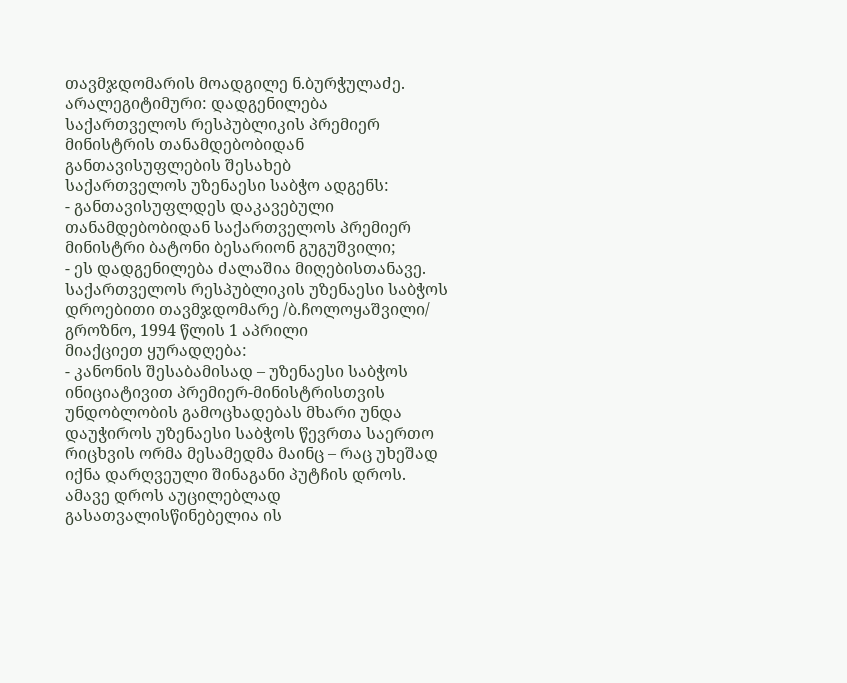თავმჯდომარის მოადგილე ნ.ბურჭულაძე.
არალეგიტიმური: დადგენილება საქართველოს რესპუბლიკის პრემიერ მინისტრის თანამდებობიდან განთავისუფლების შესახებ
საქართველოს უზენაესი საბჭო ადგენს:
- განთავისუფლდეს დაკავებული თანამდებობიდან საქართველოს პრემიერ მინისტრი ბატონი ბესარიონ გუგუშვილი;
- ეს დადგენილება ძალაშია მიღებისთანავე.
საქართველოს რესპუბლიკის უზენაესი საბჭოს დროებითი თავმჯდომარე /ბ.ჩოლოყაშვილი/
გროზნო, 1994 წლის 1 აპრილი
მიაქციეთ ყურადღება:
- კანონის შესაბამისად – უზენაესი საბჭოს ინიციატივით პრემიერ-მინისტრისთვის უნდობლობის გამოცხადებას მხარი უნდა დაუჭიროს უზენაესი საბჭოს წევრთა საერთო რიცხვის ორმა მესამედმა მაინც – რაც უხეშად იქნა დარღვეული შინაგანი პუტჩის დროს. ამავე დროს აუცილებლად გასათვალისწინებელია ის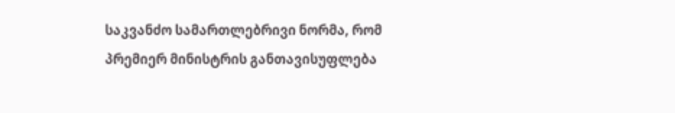საკვანძო სამართლებრივი ნორმა, რომ პრემიერ მინისტრის განთავისუფლება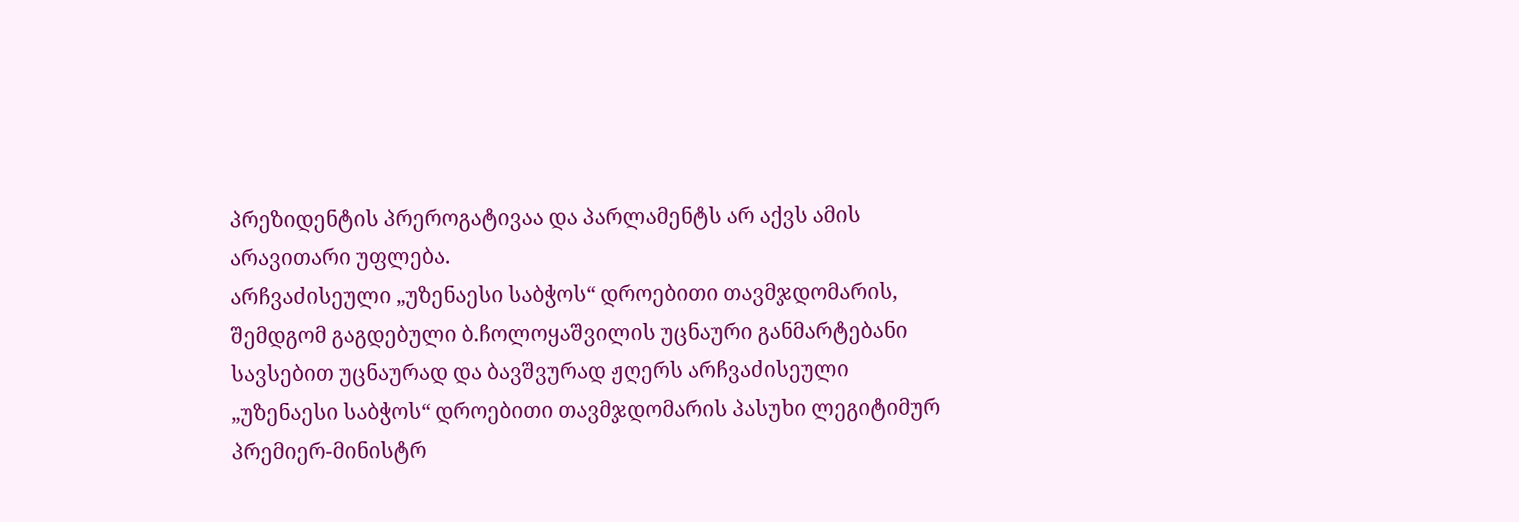პრეზიდენტის პრეროგატივაა და პარლამენტს არ აქვს ამის არავითარი უფლება.
არჩვაძისეული „უზენაესი საბჭოს“ დროებითი თავმჯდომარის, შემდგომ გაგდებული ბ.ჩოლოყაშვილის უცნაური განმარტებანი
სავსებით უცნაურად და ბავშვურად ჟღერს არჩვაძისეული „უზენაესი საბჭოს“ დროებითი თავმჯდომარის პასუხი ლეგიტიმურ პრემიერ-მინისტრ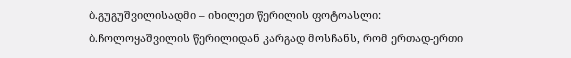ბ.გუგუშვილისადმი – იხილეთ წერილის ფოტოასლი:
ბ.ჩოლოყაშვილის წერილიდან კარგად მოსჩანს, რომ ერთად-ერთი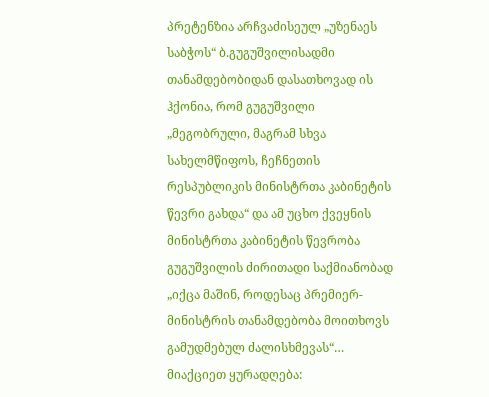პრეტენზია არჩვაძისეულ „უზენაეს საბჭოს“ ბ.გუგუშვილისადმი თანამდებობიდან დასათხოვად ის ჰქონია, რომ გუგუშვილი „მეგობრული, მაგრამ სხვა სახელმწიფოს, ჩეჩნეთის რესპუბლიკის მინისტრთა კაბინეტის წევრი გახდა“ და ამ უცხო ქვეყნის მინისტრთა კაბინეტის წევრობა გუგუშვილის ძირითადი საქმიანობად „იქცა მაშინ, როდესაც პრემიერ-მინისტრის თანამდებობა მოითხოვს გამუდმებულ ძალისხმევას“…
მიაქციეთ ყურადღება: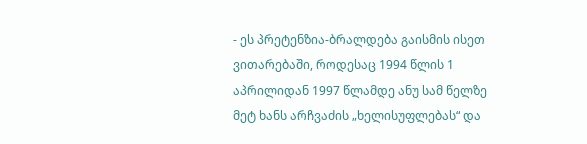- ეს პრეტენზია-ბრალდება გაისმის ისეთ ვითარებაში, როდესაც 1994 წლის 1 აპრილიდან 1997 წლამდე ანუ სამ წელზე მეტ ხანს არჩვაძის „ხელისუფლებას“ და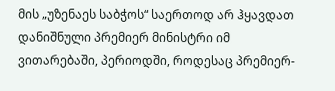მის „უზენაეს საბჭოს“ საერთოდ არ ჰყავდათ დანიშნული პრემიერ მინისტრი იმ ვითარებაში, პერიოდში, როდესაც პრემიერ-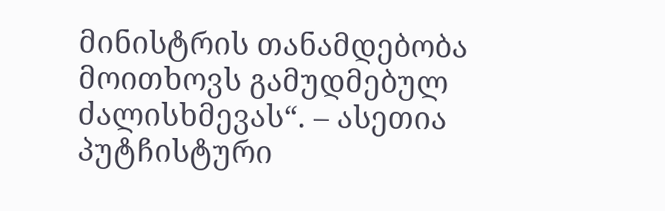მინისტრის თანამდებობა მოითხოვს გამუდმებულ ძალისხმევას“. – ასეთია პუტჩისტური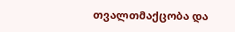თვალთმაქცობა და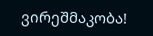ვირეშმაკობა!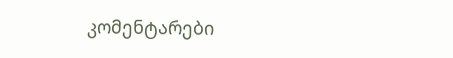კომენტარები